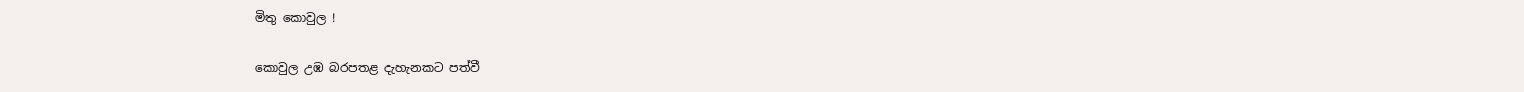මිතු කොවුල !

කොවුල උඹ බරපතළ දැහැනකට පත්වී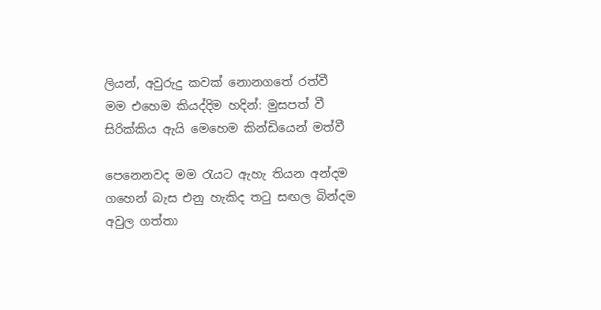ලියන්, අවුරුදු කවක් නොනගතේ රත්වී
මම එහෙම කියද්දිම හදින්: මුසපත් වී
සිරික්කිය ඇයි මෙහෙම කින්ඩියෙන් මත්වී

පෙනෙනවද මම රැයට ඇහැ තියන අන්දම
ගහෙන් බැස එනු හැකිද තටු සඟල බින්දම
අවුල ගත්තා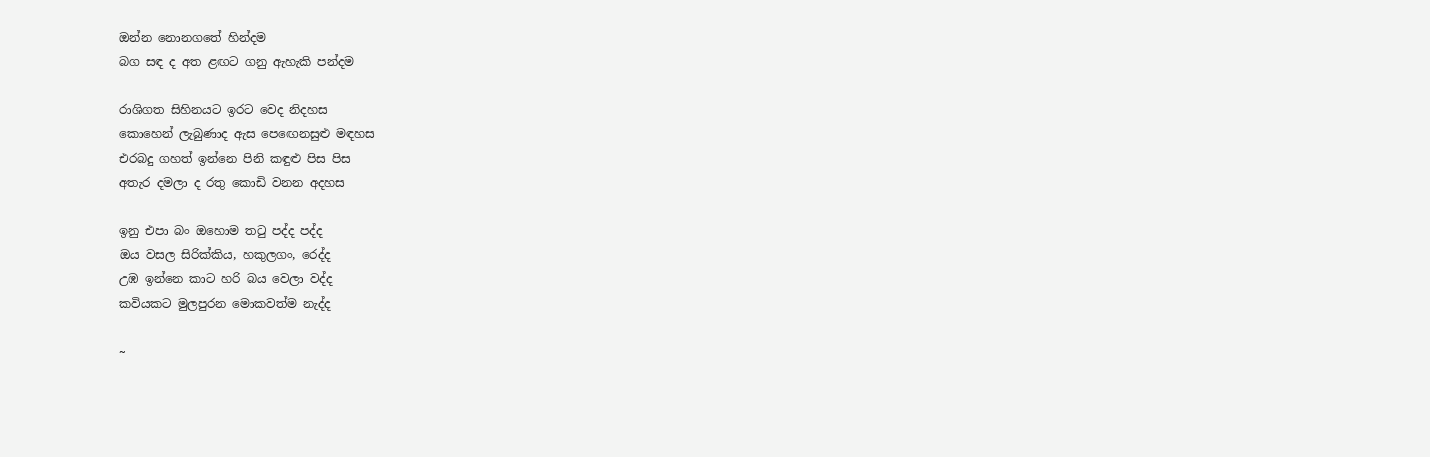ඔන්න නොනගතේ හින්දම
බග සඳ ද අත ළඟට ගනු ඇහැකි පන්දම

රාශිගත සිහිනයට ඉරට වෙද නිදහස
කොහෙන් ලැබුණාද ඇස පෙඟෙනසුළු මඳහස
එරබදු ගහත් ඉන්නෙ පිනි කඳුළු පිස පිස
අතැර දමලා ද රතු කොඩි වනන අදහස

ඉනු එපා බං ඔහොම තටු පද්ද පද්ද
ඔය වසල සිරික්කිය, හකුලගං, රෙද්ද
උඹ ඉන්නෙ කාට හරි බය වෙලා වද්ද
කවියකට මුලපුරන මොකවත්ම නැද්ද

~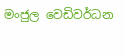මංජුල වෙඩිවර්ධන